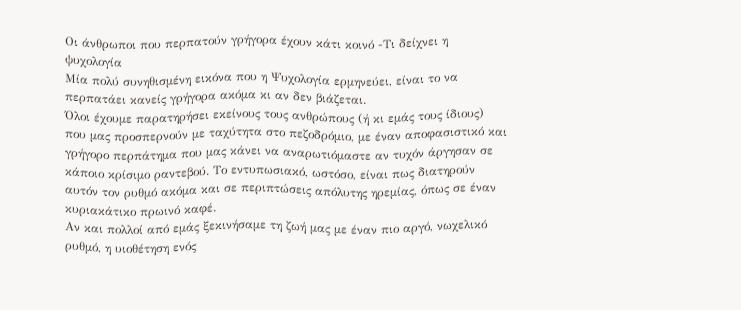Οι άνθρωποι που περπατούν γρήγορα έχουν κάτι κοινό -Τι δείχνει η ψυχολογία
Μία πολύ συνηθισμένη εικόνα που η Ψυχολογία ερμηνεύει, είναι το να περπατάει κανείς γρήγορα ακόμα κι αν δεν βιάζεται.
Όλοι έχουμε παρατηρήσει εκείνους τους ανθρώπους (ή κι εμάς τους ίδιους) που μας προσπερνούν με ταχύτητα στο πεζοδρόμιο, με έναν αποφασιστικό και γρήγορο περπάτημα που μας κάνει να αναρωτιόμαστε αν τυχόν άργησαν σε κάποιο κρίσιμο ραντεβού. Το εντυπωσιακό, ωστόσο, είναι πως διατηρούν αυτόν τον ρυθμό ακόμα και σε περιπτώσεις απόλυτης ηρεμίας, όπως σε έναν κυριακάτικο πρωινό καφέ.
Αν και πολλοί από εμάς ξεκινήσαμε τη ζωή μας με έναν πιο αργό, νωχελικό ρυθμό, η υιοθέτηση ενός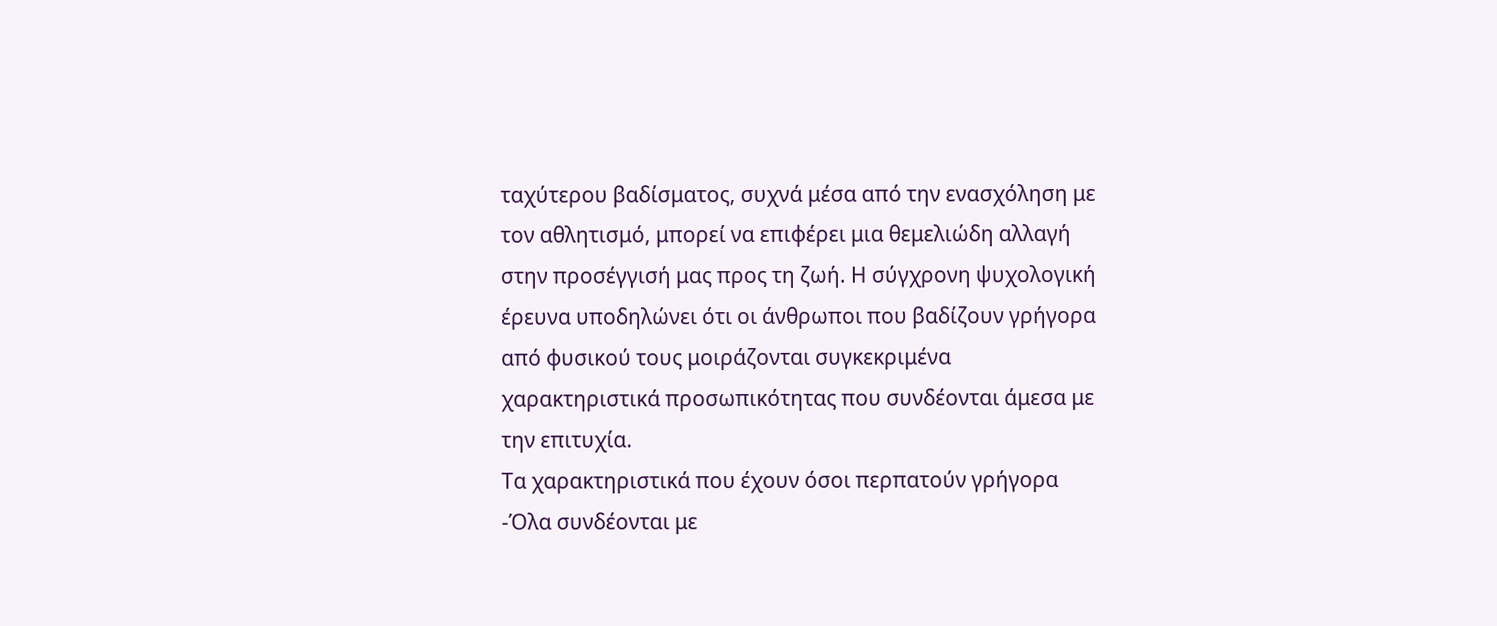ταχύτερου βαδίσματος, συχνά μέσα από την ενασχόληση με τον αθλητισμό, μπορεί να επιφέρει μια θεμελιώδη αλλαγή στην προσέγγισή μας προς τη ζωή. Η σύγχρονη ψυχολογική έρευνα υποδηλώνει ότι οι άνθρωποι που βαδίζουν γρήγορα από φυσικού τους μοιράζονται συγκεκριμένα χαρακτηριστικά προσωπικότητας που συνδέονται άμεσα με την επιτυχία.
Τα χαρακτηριστικά που έχουν όσοι περπατούν γρήγορα -Όλα συνδέονται με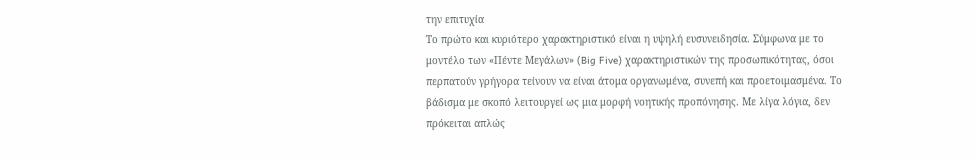την επιτυχία
Το πρώτο και κυριότερο χαρακτηριστικό είναι η υψηλή ευσυνειδησία. Σύμφωνα με το μοντέλο των «Πέντε Μεγάλων» (Big Five) χαρακτηριστικών της προσωπικότητας, όσοι περπατούν γρήγορα τείνουν να είναι άτομα οργανωμένα, συνεπή και προετοιμασμένα. Το βάδισμα με σκοπό λειτουργεί ως μια μορφή νοητικής προπόνησης. Με λίγα λόγια, δεν πρόκειται απλώς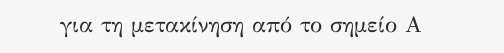για τη μετακίνηση από το σημείο Α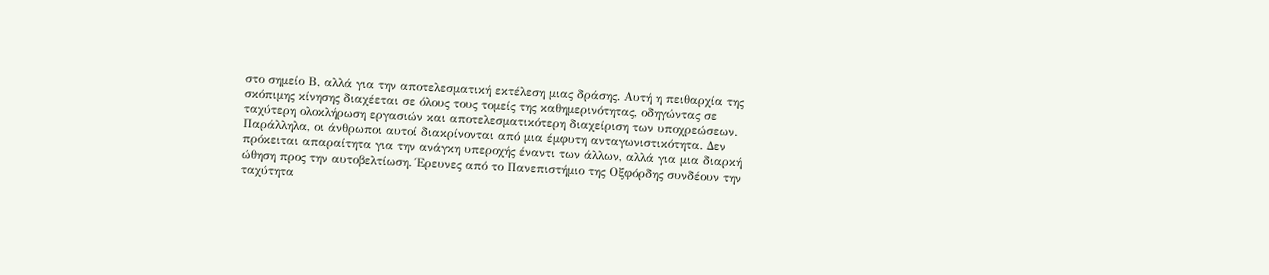στο σημείο Β, αλλά για την αποτελεσματική εκτέλεση μιας δράσης. Αυτή η πειθαρχία της σκόπιμης κίνησης διαχέεται σε όλους τους τομείς της καθημερινότητας, οδηγώντας σε ταχύτερη ολοκλήρωση εργασιών και αποτελεσματικότερη διαχείριση των υποχρεώσεων.
Παράλληλα, οι άνθρωποι αυτοί διακρίνονται από μια έμφυτη ανταγωνιστικότητα. Δεν πρόκειται απαραίτητα για την ανάγκη υπεροχής έναντι των άλλων, αλλά για μια διαρκή ώθηση προς την αυτοβελτίωση. Έρευνες από το Πανεπιστήμιο της Οξφόρδης συνδέουν την ταχύτητα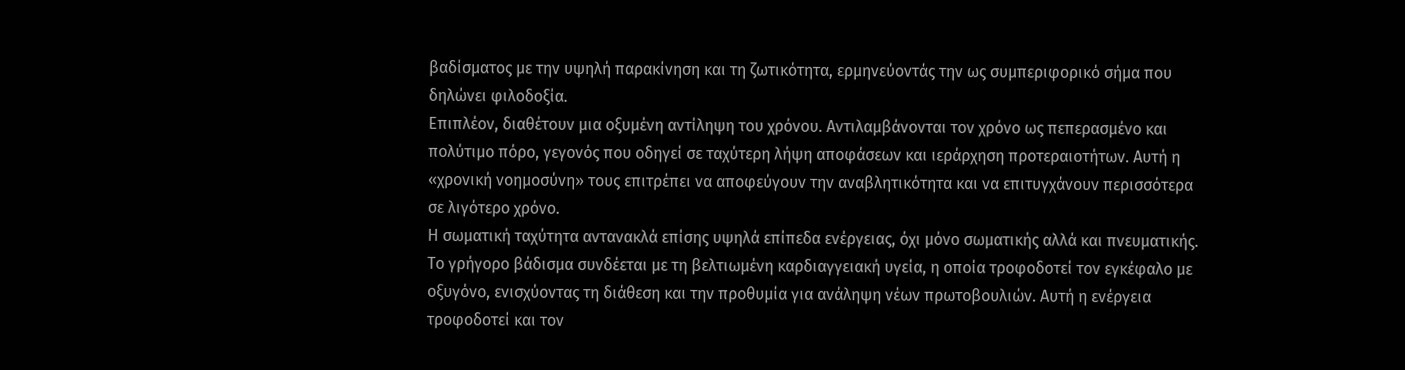βαδίσματος με την υψηλή παρακίνηση και τη ζωτικότητα, ερμηνεύοντάς την ως συμπεριφορικό σήμα που δηλώνει φιλοδοξία.
Επιπλέον, διαθέτουν μια οξυμένη αντίληψη του χρόνου. Αντιλαμβάνονται τον χρόνο ως πεπερασμένο και πολύτιμο πόρο, γεγονός που οδηγεί σε ταχύτερη λήψη αποφάσεων και ιεράρχηση προτεραιοτήτων. Αυτή η «χρονική νοημοσύνη» τους επιτρέπει να αποφεύγουν την αναβλητικότητα και να επιτυγχάνουν περισσότερα σε λιγότερο χρόνο.
Η σωματική ταχύτητα αντανακλά επίσης υψηλά επίπεδα ενέργειας, όχι μόνο σωματικής αλλά και πνευματικής. Το γρήγορο βάδισμα συνδέεται με τη βελτιωμένη καρδιαγγειακή υγεία, η οποία τροφοδοτεί τον εγκέφαλο με οξυγόνο, ενισχύοντας τη διάθεση και την προθυμία για ανάληψη νέων πρωτοβουλιών. Αυτή η ενέργεια τροφοδοτεί και τον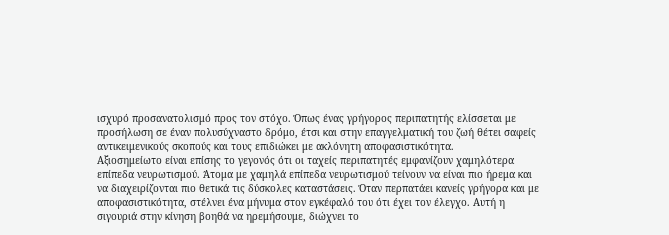ισχυρό προσανατολισμό προς τον στόχο. Όπως ένας γρήγορος περιπατητής ελίσσεται με προσήλωση σε έναν πολυσύχναστο δρόμο, έτσι και στην επαγγελματική του ζωή θέτει σαφείς αντικειμενικούς σκοπούς και τους επιδιώκει με ακλόνητη αποφασιστικότητα.
Αξιοσημείωτο είναι επίσης το γεγονός ότι οι ταχείς περιπατητές εμφανίζουν χαμηλότερα επίπεδα νευρωτισμού. Άτομα με χαμηλά επίπεδα νευρωτισμού τείνουν να είναι πιο ήρεμα και να διαχειρίζονται πιο θετικά τις δύσκολες καταστάσεις. Όταν περπατάει κανείς γρήγορα και με αποφασιστικότητα, στέλνει ένα μήνυμα στον εγκέφαλό του ότι έχει τον έλεγχο. Αυτή η σιγουριά στην κίνηση βοηθά να ηρεμήσουμε, διώχνει το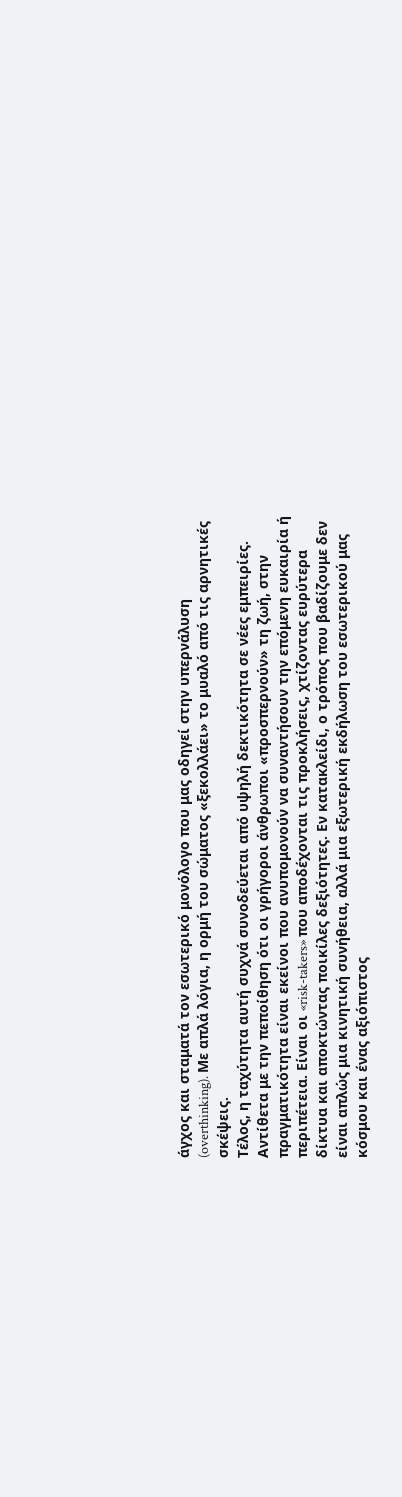άγχος και σταματά τον εσωτερικό μονόλογο που μας οδηγεί στην υπερνάλυση (overthinking). Με απλά λόγια, η ορμή του σώματος «ξεκολλάει» το μυαλό από τις αρνητικές σκέψεις.
Τέλος, η ταχύτητα αυτή συχνά συνοδεύεται από υψηλή δεκτικότητα σε νέες εμπειρίες. Αντίθετα με την πεποίθηση ότι οι γρήγοροι άνθρωποι «προσπερνούν» τη ζωή, στην πραγματικότητα είναι εκείνοι που ανυπομονούν να συναντήσουν την επόμενη ευκαιρία ή περιπέτεια. Είναι οι «risk-takers» που αποδέχονται τις προκλήσεις, χτίζοντας ευρύτερα δίκτυα και αποκτώντας ποικίλες δεξιότητες. Εν κατακλείδι, ο τρόπος που βαδίζουμε δεν είναι απλώς μια κινητική συνήθεια, αλλά μια εξωτερική εκδήλωση του εσωτερικού μας κόσμου και ένας αξιόπιστος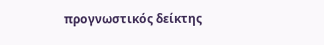προγνωστικός δείκτης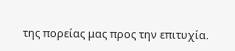της πορείας μας προς την επιτυχία.